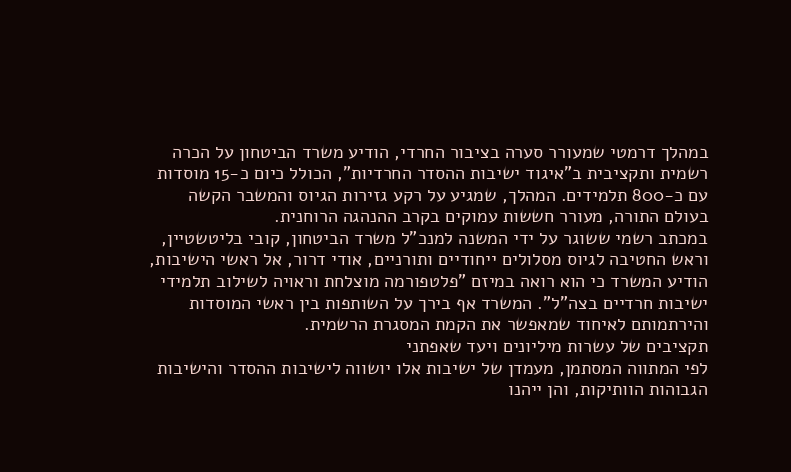במהלך דרמטי שמעורר סערה בציבור החרדי, הודיע משרד הביטחון על הכרה רשמית ותקציבית ב"איגוד ישיבות ההסדר החרדיות", הכולל כיום כ-15 מוסדות עם כ-800 תלמידים. המהלך, שמגיע על רקע גזירות הגיוס והמשבר הקשה בעולם התורה, מעורר חששות עמוקים בקרב ההנהגה הרוחנית.
במכתב רשמי ששוגר על ידי המשנה למנכ"ל משרד הביטחון, קובי בליטשטיין, וראש החטיבה לגיוס מסלולים ייחודיים ותורניים, אודי דרור, אל ראשי הישיבות, הודיע המשרד כי הוא רואה במיזם "פלטפורמה מוצלחת וראויה לשילוב תלמידי ישיבות חרדיים בצה"ל". המשרד אף בירך על השותפות בין ראשי המוסדות והירתמותם לאיחוד שמאפשר את הקמת המסגרת הרשמית.
תקציבים של עשרות מיליונים ויעד שאפתני
לפי המתווה המסתמן, מעמדן של ישיבות אלו יושווה לישיבות ההסדר והישיבות הגבוהות הוותיקות, והן ייהנו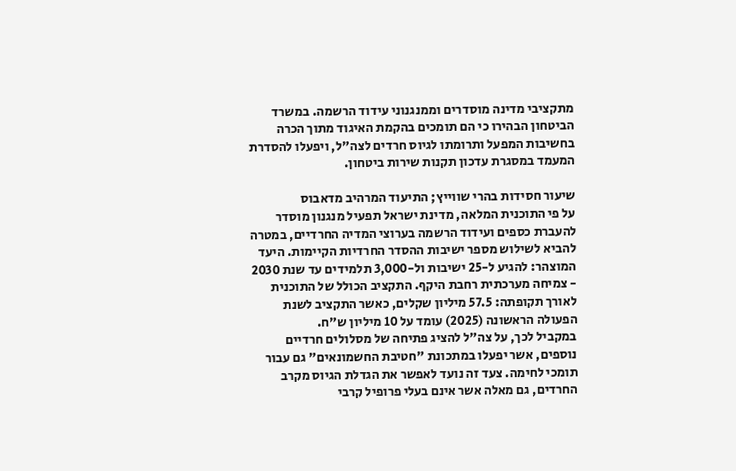מתקציבי מדינה מוסדרים וממנגנוני עידוד הרשמה. במשרד הביטחון הבהירו כי הם תומכים בהקמת האיגוד מתוך הכרה בחשיבות המפעל ותרומתו לגיוס חרדים לצה"ל, ויפעלו להסדרת המעמד במסגרת עדכון תקנות שירות ביטחון.

שיעור חסידות בהרי שווייץ; התיעוד המרהיב מדאבוס
על פי התוכנית המלאה, מדינת ישראל תפעיל מנגנון מוסדר להעברת כספים ועידוד הרשמה בערוצי המדיה החרדיים, במטרה להביא לשילוש מספר ישיבות ההסדר החרדיות הקיימות. היעד המוצהר: להגיע ל-25 ישיבות ול-3,000 תלמידים עד שנת 2030 - צמיחה מערכתית רחבת היקף. התקציב הכולל של התוכנית לאורך תקופתה: 57.5 מיליון שקלים, כאשר התקציב לשנת הפעולה הראשונה (2025) עומד על 10 מיליון ש"ח.
במקביל לכך, על צה"ל להציג פתיחה של מסלולים חרדיים נוספים, אשר יפעלו במתכונת "חטיבת החשמונאים" גם עבור תומכי לחימה. צעד זה נועד לאפשר את הגדלת הגיוס מקרב החרדים, גם מאלה אשר אינם בעלי פרופיל קרבי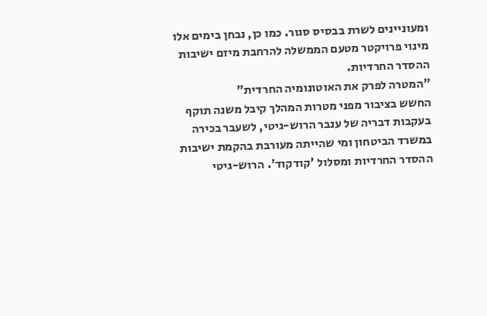ומעוניינים לשרת בבסיס סגור. כמו כן, נבחן בימים אלו מינוי פרויקטר מטעם הממשלה להרחבת מיזם ישיבות ההסדר החרדיות.
"המטרה לפרק את האוטונומיה החרדית"
החשש בציבור מפני מטרות המהלך קיבל משנה תוקף בעקבות דבריה של ענבר הרוש-גיטי, לשעבר בכירה במשרד הביטחון ומי שהייתה מעורבת בהקמת ישיבות ההסדר החרדיות ומסלול 'קודקוד'. הרוש-גיטי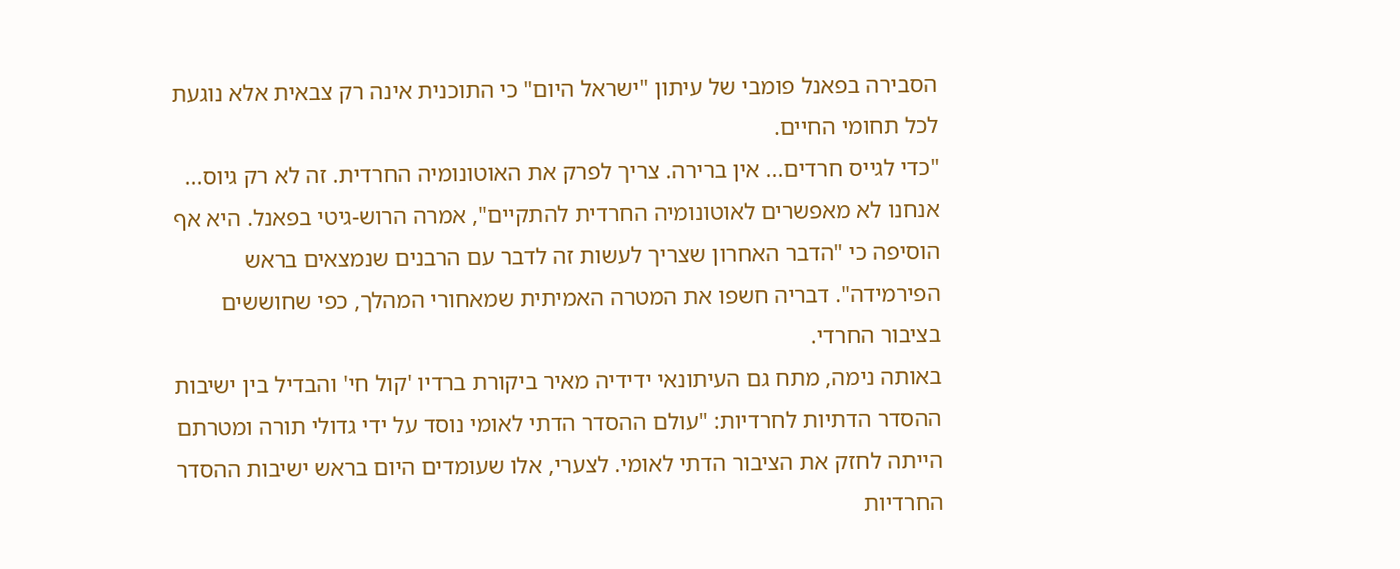הסבירה בפאנל פומבי של עיתון "ישראל היום" כי התוכנית אינה רק צבאית אלא נוגעת לכל תחומי החיים.
"כדי לגייס חרדים... אין ברירה. צריך לפרק את האוטונומיה החרדית. זה לא רק גיוס... אנחנו לא מאפשרים לאוטונומיה החרדית להתקיים", אמרה הרוש-גיטי בפאנל. היא אף הוסיפה כי "הדבר האחרון שצריך לעשות זה לדבר עם הרבנים שנמצאים בראש הפירמידה". דבריה חשפו את המטרה האמיתית שמאחורי המהלך, כפי שחוששים בציבור החרדי.
באותה נימה, מתח גם העיתונאי ידידיה מאיר ביקורת ברדיו 'קול חי' והבדיל בין ישיבות ההסדר הדתיות לחרדיות: "עולם ההסדר הדתי לאומי נוסד על ידי גדולי תורה ומטרתם הייתה לחזק את הציבור הדתי לאומי. לצערי, אלו שעומדים היום בראש ישיבות ההסדר החרדיות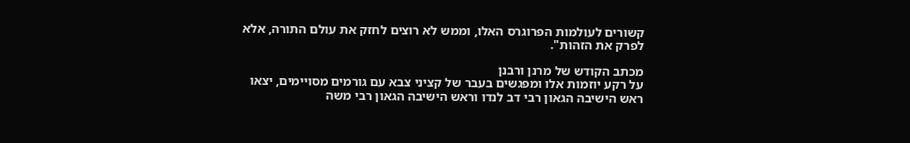קשורים לעולמות הפרוגרס האלו, וממש לא רוצים לחזק את עולם התורה, אלא לפרק את הזהות".

מכתב הקודש של מרנן ורבנן
על רקע יוזמות אלו ומפגשים בעבר של קציני צבא עם גורמים מסויימים, יצאו ראש הישיבה הגאון רבי דב לנדו וראש הישיבה הגאון רבי משה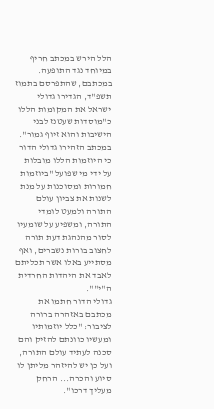הלל הירש במכתב חריף במיוחד נגד התופעה. במכתבם, שהתפרסם בתמוז תשפ"ד, הגדירו גדולי ישראל את המקומות הללו כ"מוסדות שעטנז לבני הישיבות והוא זיוף גמור".
במכתב הזהירו גדולי הדור כי היוזמות הללו מובלות על ידי מי שפועל "ביוזמות חמורות ומסוכנות על מנת לשנות את צביון עולם התורה ולמעט לומדי התורה, ומשפיע על שומעיו לסור מהנהגת דעת תורה לחצוב בורות נשברים, ואף מסתייע באלו אשר תכליתם לאבד את היהדות החרדית ה"י"".
גדולי הדור חתמו את מכתבם באזהרה ברורה לציבור: "כלל יוזמותיו ומעשיו כוונתם להזיק והם סכנה לעתיד עולם התורה, ועל כן יש להיזהר מליתן לו סיוע והכרה... הרחק מעליך דרכו".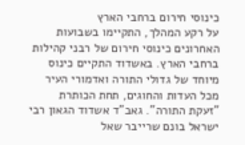כינוסי חירום ברחבי הארץ
על רקע המהלך, התקיימו בשבועות האחרונים כינוסי חירום של רבני קהילות ברחבי הארץ. באשדוד התקיים כינוס מיוחד של גדולי התורה ואדמורי העיר מכל העדות והחוגים, תחת הכותרת "זעקת התורה". גאב"ד אשדוד הגאון רבי ישראל בונם שרייבר שאל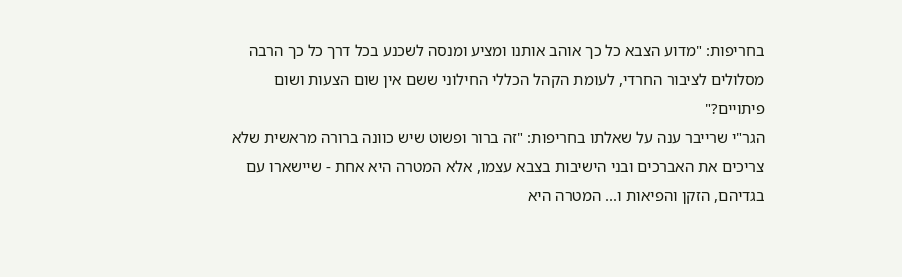בחריפות: "מדוע הצבא כל כך אוהב אותנו ומציע ומנסה לשכנע בכל דרך כל כך הרבה מסלולים לציבור החרדי, לעומת הקהל הכללי החילוני ששם אין שום הצעות ושום פיתויים?"
הגר"י שרייבר ענה על שאלתו בחריפות: "זה ברור ופשוט שיש כוונה ברורה מראשית שלא צריכים את האברכים ובני הישיבות בצבא עצמו, אלא המטרה היא אחת - שיישארו עם בגדיהם, הזקן והפיאות ו... המטרה היא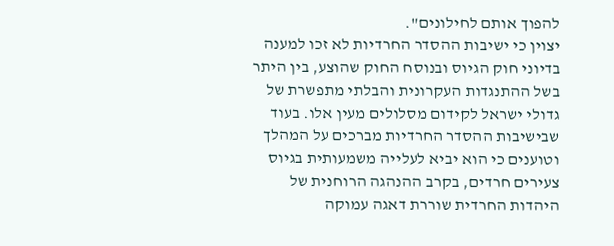להפוך אותם לחילונים".
יצוין כי ישיבות ההסדר החרדיות לא זכו למענה בדיוני חוק הגיוס ובנוסח החוק שהוצע, בין היתר בשל ההתנגדות העקרונית והבלתי מתפשרת של גדולי ישראל לקידום מסלולים מעין אלו. בעוד שבישיבות ההסדר החרדיות מברכים על המהלך וטוענים כי הוא יביא לעלייה משמעותית בגיוס צעירים חרדים, בקרב ההנהגה הרוחנית של היהדות החרדית שוררת דאגה עמוקה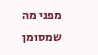מפני מה שמסומן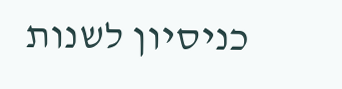כניסיון לשנות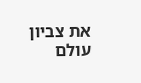את צביון עולם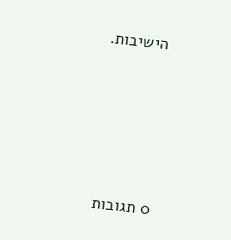הישיבות.







0 תגובות